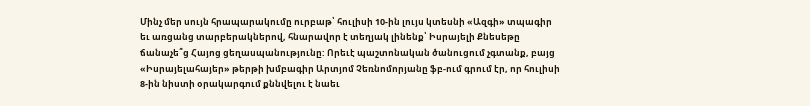Մինչ մեր սույն հրապարակումը ուրբաթ՝ հուլիսի 10-ին լույս կտեսնի «Ազգի» տպագիր եւ առցանց տարբերակներով, հնարավոր է տեղյակ լինենք՝ Իսրայելի Քնեսեթը ճանաչե՞ց Հայոց ցեղասպանությունը: Որեւէ պաշտոնական ծանուցում չգտանք, բայց «Իսրայելահայեր» թերթի խմբագիր Արտյոմ Չեռնոմորյանը ֆբ-ում գրում էր, որ հուլիսի 8-ին նիստի օրակարգում քննվելու է նաեւ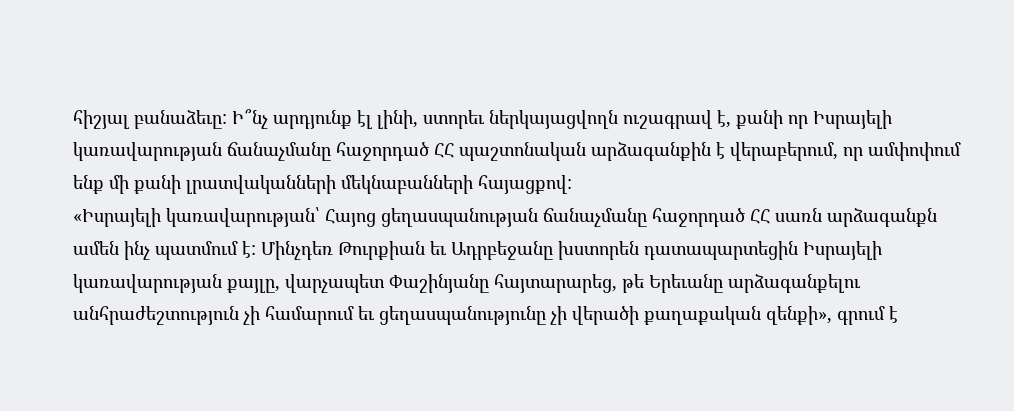հիշյալ բանաձեւը: Ի՞նչ արդյունք էլ լինի, ստորեւ ներկայացվողն ուշագրավ է, քանի որ Իսրայելի կառավարության ճանաչմանը հաջորդած ՀՀ պաշտոնական արձագանքին է վերաբերում, որ ամփոփում ենք մի քանի լրատվականների մեկնաբանների հայացքով:
«Իսրայելի կառավարության՝ Հայոց ցեղասպանության ճանաչմանը հաջորդած ՀՀ սառն արձագանքն ամեն ինչ պատմում է: Մինչդեռ Թուրքիան եւ Ադրբեջանը խստորեն դատապարտեցին Իսրայելի կառավարության քայլը, վարչապետ Փաշինյանը հայտարարեց, թե Երեւանը արձագանքելու անհրաժեշտություն չի համարում եւ ցեղասպանությունը չի վերածի քաղաքական զենքի», գրում է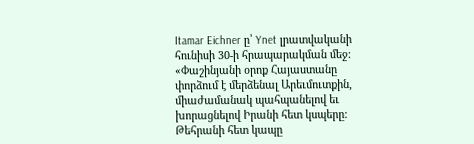Itamar Eichner ը՝ Ynet լրատվականի հունիսի 30-ի հրապարակման մեջ:
«Փաշինյանի օրոք Հայաստանը փորձում է մերձենալ Արեւմուտքին, միաժամանակ պահպանելով եւ խորացնելով Իրանի հետ կսպերը: Թեհրանի հետ կապը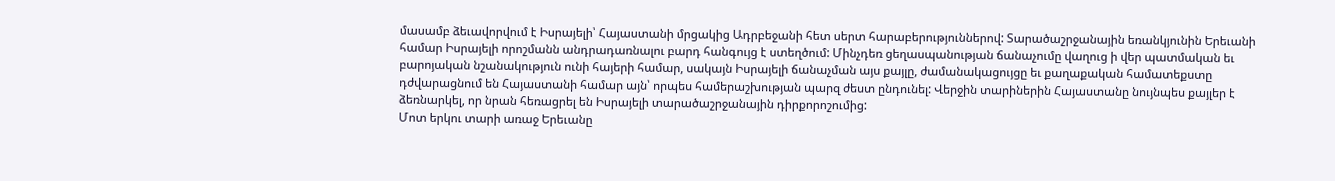մասամբ ձեւավորվում է Իսրայելի՝ Հայաստանի մրցակից Ադրբեջանի հետ սերտ հարաբերություններով: Տարածաշրջանային եռանկյունին Երեւանի համար Իսրայելի որոշմանն անդրադառնալու բարդ հանգույց է ստեղծում: Մինչդեռ ցեղասպանության ճանաչումը վաղուց ի վեր պատմական եւ բարոյական նշանակություն ունի հայերի համար, սակայն Իսրայելի ճանաչման այս քայլը, ժամանակացույցը եւ քաղաքական համատեքստը դժվարացնում են Հայաստանի համար այն՝ որպես համերաշխության պարզ ժեստ ընդունել: Վերջին տարիներին Հայաստանը նույնպես քայլեր է ձեռնարկել, որ նրան հեռացրել են Իսրայելի տարածաշրջանային դիրքորոշումից:
Մոտ երկու տարի առաջ Երեւանը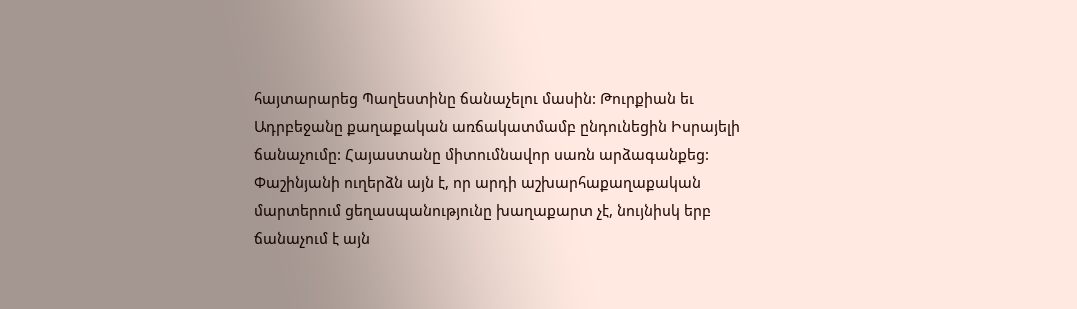հայտարարեց Պաղեստինը ճանաչելու մասին: Թուրքիան եւ Ադրբեջանը քաղաքական առճակատմամբ ընդունեցին Իսրայելի ճանաչումը: Հայաստանը միտումնավոր սառն արձագանքեց: Փաշինյանի ուղերձն այն է, որ արդի աշխարհաքաղաքական մարտերում ցեղասպանությունը խաղաքարտ չէ, նույնիսկ երբ ճանաչում է այն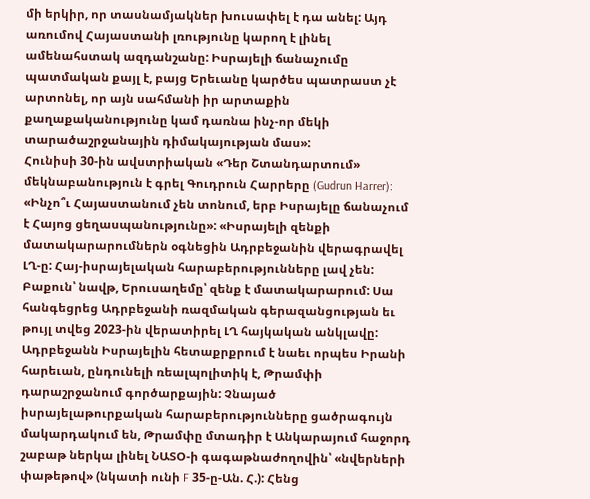մի երկիր, որ տասնամյակներ խուսափել է դա անել: Այդ առումով Հայաստանի լռությունը կարող է լինել ամենահստակ ազդանշանը: Իսրայելի ճանաչումը պատմական քայլ է, բայց Երեւանը կարծես պատրաստ չէ արտոնել, որ այն սահմանի իր արտաքին քաղաքականությունը կամ դառնա ինչ-որ մեկի տարածաշրջանային դիմակայության մաս»:
Հունիսի 30-ին ավստրիական «Դեր Շտանդարտում» մեկնաբանություն է գրել Գուդրուն Հարրերը (Gudrun Harrer): «Ինչո՞ւ Հայաստանում չեն տոնում, երբ Իսրայելը ճանաչում է Հայոց ցեղասպանությունը»: «Իսրայելի զենքի մատակարարումներն օգնեցին Ադրբեջանին վերագրավել ԼՂ-ը: Հայ-իսրայելական հարաբերությունները լավ չեն: Բաքուն՝ նավթ, Երուսաղեմը՝ զենք է մատակարարում: Սա հանգեցրեց Ադրբեջանի ռազմական գերազանցության եւ թույլ տվեց 2023-ին վերատիրել ԼՂ հայկական անկլավը: Ադրբեջանն Իսրայելին հետաքրքրում է նաեւ որպես Իրանի հարեւան, ընդունելի ռեալպոլիտիկ է, Թրամփի դարաշրջանում գործարքային: Չնայած իսրայելաթուրքական հարաբերությունները ցածրագույն մակարդակում են, Թրամփը մտադիր է Անկարայում հաջորդ շաբաթ ներկա լինել ՆԱՏՕ-ի գագաթնաժողովին՝ «նվերների փաթեթով» (նկատի ունի F 35-ը-Ան. Հ.): Հենց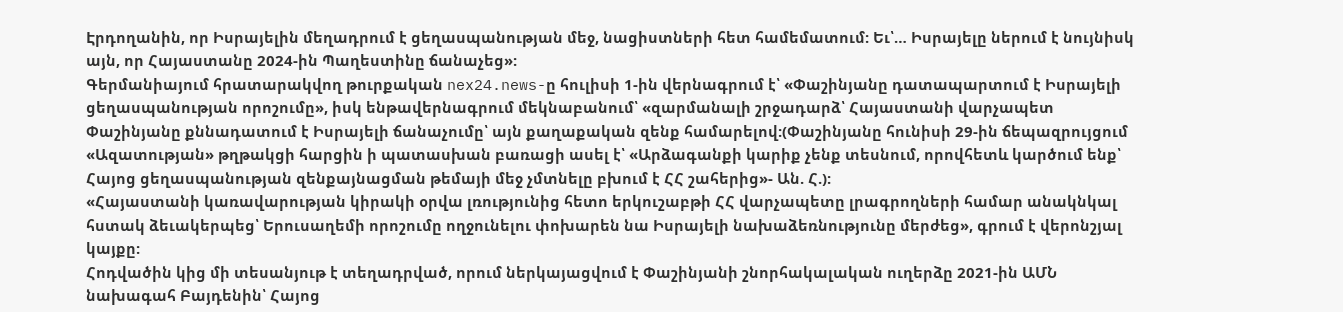Էրդողանին, որ Իսրայելին մեղադրում է ցեղասպանության մեջ, նացիստների հետ համեմատում: Եւ՝… Իսրայելը ներում է նույնիսկ այն, որ Հայաստանը 2024-ին Պաղեստինը ճանաչեց»:
Գերմանիայում հրատարակվող թուրքական nex24.news-ը հուլիսի 1-ին վերնագրում է՝ «Փաշինյանը դատապարտում է Իսրայելի ցեղասպանության որոշումը», իսկ ենթավերնագրում մեկնաբանում՝ «զարմանալի շրջադարձ՝ Հայաստանի վարչապետ Փաշինյանը քննադատում է Իսրայելի ճանաչումը՝ այն քաղաքական զենք համարելով:(Փաշինյանը հունիսի 29-ին ճեպազրույցում «Ազատության» թղթակցի հարցին ի պատասխան բառացի ասել է՝ «Արձագանքի կարիք չենք տեսնում, որովհետև կարծում ենք՝ Հայոց ցեղասպանության զենքայնացման թեմայի մեջ չմտնելը բխում է ՀՀ շահերից»- Ան. Հ.):
«Հայաստանի կառավարության կիրակի օրվա լռությունից հետո երկուշաբթի ՀՀ վարչապետը լրագրողների համար անակնկալ հստակ ձեւակերպեց՝ Երուսաղեմի որոշումը ողջունելու փոխարեն նա Իսրայելի նախաձեռնությունը մերժեց», գրում է վերոնշյալ կայքը:
Հոդվածին կից մի տեսանյութ է տեղադրված, որում ներկայացվում է Փաշինյանի շնորհակալական ուղերձը 2021-ին ԱՄՆ նախագահ Բայդենին՝ Հայոց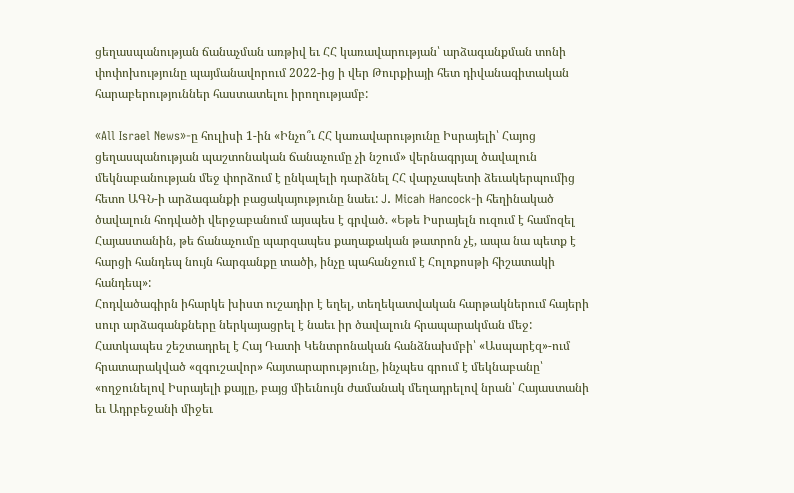ցեղասպանության ճանաչման առթիվ եւ ՀՀ կառավարության՝ արձագանքման տոնի փոփոխությունը պայմանավորում 2022-ից ի վեր Թուրքիայի հետ դիվանագիտական հարաբերություններ հաստատելու իրողությամբ:

«All Israel News»-ը հուլիսի 1-ին «Ինչո՞ւ ՀՀ կառավարությունը Իսրայելի՝ Հայոց ցեղասպանության պաշտոնական ճանաչումը չի նշում» վերնագրյալ ծավալուն մեկնաբանության մեջ փորձում է ընկալելի դարձնել ՀՀ վարչապետի ձեւակերպումից հետո ԱԳՆ-ի արձագանքի բացակայությունը նաեւ: J. Micah Hancock-ի հեղինակած ծավալուն հոդվածի վերջաբանում այսպես է գրված. «Եթե Իսրայելն ուզում է համոզել Հայաստանին, թե ճանաչումը պարզապես քաղաքական թատրոն չէ, ապա նա պետք է հարցի հանդեպ նույն հարգանքը տածի, ինչը պահանջում է Հոլոքոսթի հիշատակի հանդեպ»:
Հոդվածագիրն իհարկե խիստ ուշադիր է եղել, տեղեկատվական հարթակներում հայերի սուր արձագանքները ներկայացրել է նաեւ իր ծավալուն հրապարակման մեջ: Հատկապես շեշտադրել է Հայ Դատի Կենտրոնական հանձնախմբի՝ «Ասպարէզ»-ում հրատարակված «զգուշավոր» հայտարարությունը, ինչպես գրում է մեկնաբանը՝ «ողջունելով Իսրայելի քայլը, բայց միեւնույն ժամանակ մեղադրելով նրան՝ Հայաստանի եւ Ադրբեջանի միջեւ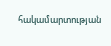հակամարտության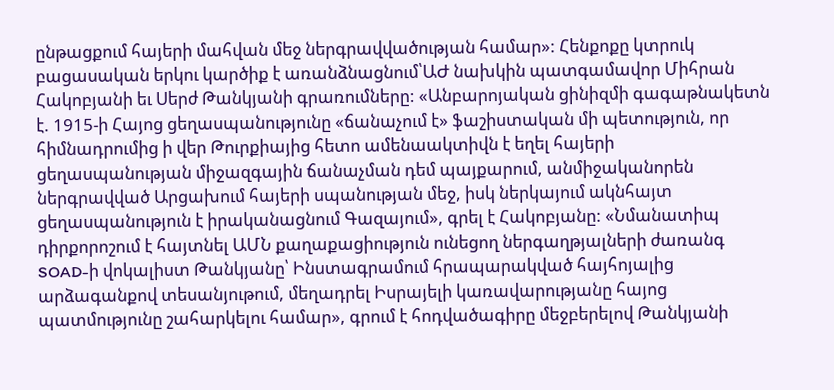ընթացքում հայերի մահվան մեջ ներգրավվածության համար»: Հենքոքը կտրուկ բացասական երկու կարծիք է առանձնացնում՝ԱԺ նախկին պատգամավոր Միհրան Հակոբյանի եւ Սերժ Թանկյանի գրառումները: «Անբարոյական ցինիզմի գագաթնակետն է. 1915-ի Հայոց ցեղասպանությունը «ճանաչում է» ֆաշիստական մի պետություն, որ հիմնադրումից ի վեր Թուրքիայից հետո ամենաակտիվն է եղել հայերի ցեղասպանության միջազգային ճանաչման դեմ պայքարում, անմիջականորեն ներգրավված Արցախում հայերի սպանության մեջ, իսկ ներկայում ակնհայտ ցեղասպանություն է իրականացնում Գազայում», գրել է Հակոբյանը: «Նմանատիպ դիրքորոշում է հայտնել ԱՄՆ քաղաքացիություն ունեցող ներգաղթյալների ժառանգ SOAD-ի վոկալիստ Թանկյանը՝ Ինստագրամում հրապարակված հայհոյալից արձագանքով տեսանյութում, մեղադրել Իսրայելի կառավարությանը հայոց պատմությունը շահարկելու համար», գրում է հոդվածագիրը մեջբերելով Թանկյանի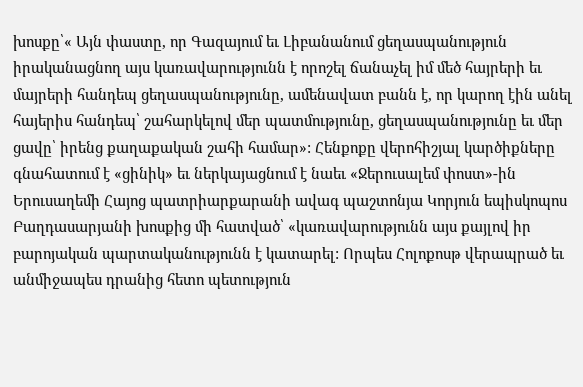խոսքը՝« Այն փաստը, որ Գազայում եւ Լիբանանում ցեղասպանություն իրականացնող այս կառավարությունն է որոշել ճանաչել իմ մեծ հայրերի եւ մայրերի հանդեպ ցեղասպանությունը, ամենավատ բանն է, որ կարող էին անել հայերիս հանդեպ՝ շահարկելով մեր պատմությունը, ցեղասպանությունը եւ մեր ցավը՝ իրենց քաղաքական շահի համար»: Հենքոքը վերոհիշյալ կարծիքները գնահատում է «ցինիկ» եւ ներկայացնում է նաեւ «Ջերուսալեմ փոստ»-ին Երուսաղեմի Հայոց պատրիարքարանի ավագ պաշտոնյա Կորյուն եպիսկոպոս Բաղդասարյանի խոսքից մի հատված՝ «կառավարությունն այս քայլով իր բարոյական պարտականությունն է կատարել: Որպես Հոլոքոսթ վերապրած եւ անմիջապես դրանից հետո պետություն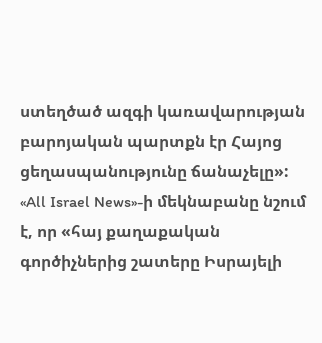ստեղծած ազգի կառավարության բարոյական պարտքն էր Հայոց ցեղասպանությունը ճանաչելը»:
«All Israel News»-ի մեկնաբանը նշում է, որ «հայ քաղաքական գործիչներից շատերը Իսրայելի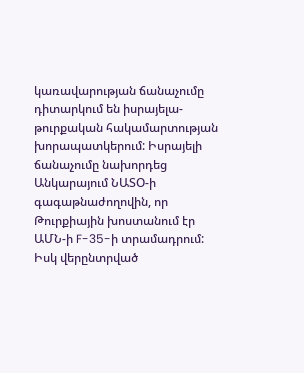կառավարության ճանաչումը դիտարկում են իսրայելա-թուրքական հակամարտության խորապատկերում: Իսրայելի ճանաչումը նախորդեց Անկարայում ՆԱՏՕ-ի գագաթնաժողովին, որ Թուրքիային խոստանում էր ԱՄՆ-ի F-35-ի տրամադրում: Իսկ վերընտրված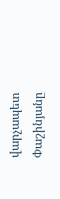վարչապետ Փաշինյանը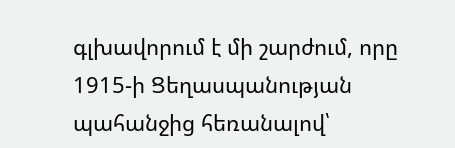գլխավորում է մի շարժում, որը 1915-ի Ցեղասպանության պահանջից հեռանալով՝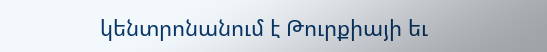կենտրոնանում է Թուրքիայի եւ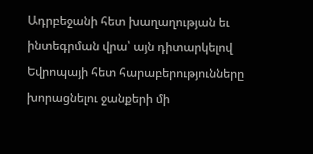Ադրբեջանի հետ խաղաղության եւ ինտեգրման վրա՝ այն դիտարկելով Եվրոպայի հետ հարաբերությունները խորացնելու ջանքերի մի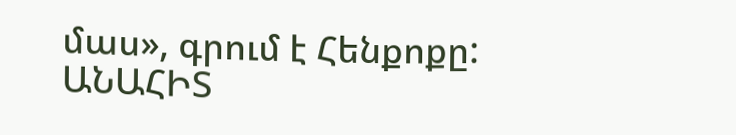մաս», գրում է Հենքոքը:
ԱՆԱՀԻՏ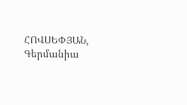ՀՈՎՍԵՓՅԱՆ, Գերմանիա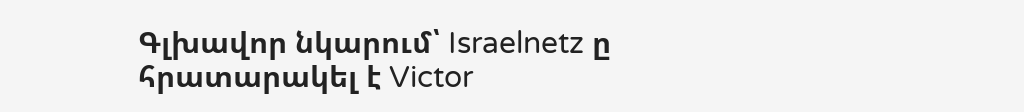Գլխավոր նկարում՝ Israelnetz ը հրատարակել է Victor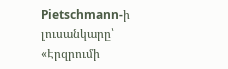Pietschmann-ի լուսանկարը՝ «Էրզրումի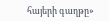հայերի գաղթը»